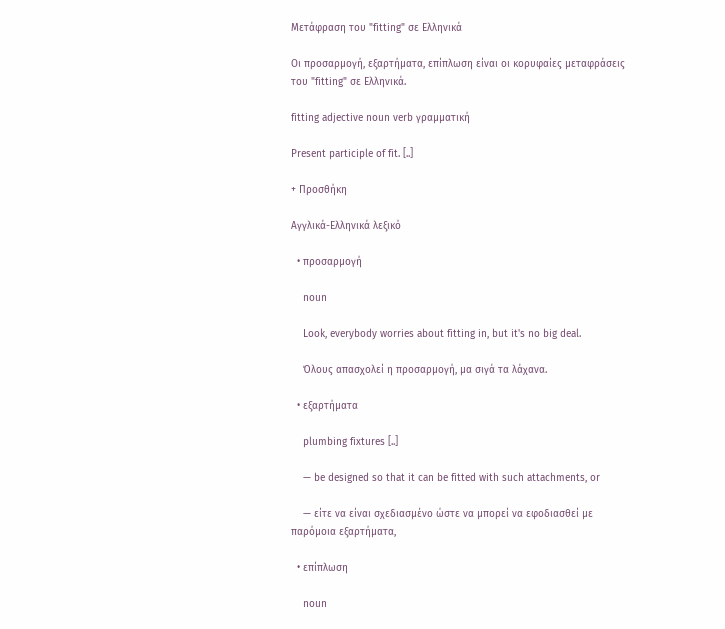Μετάφραση του "fitting" σε Ελληνικά

Οι προσαρμογή, εξαρτήματα, επίπλωση είναι οι κορυφαίες μεταφράσεις του "fitting" σε Ελληνικά.

fitting adjective noun verb γραμματική

Present participle of fit. [..]

+ Προσθήκη

Αγγλικά-Ελληνικά λεξικό

  • προσαρμογή

    noun

    Look, everybody worries about fitting in, but it's no big deal.

    Όλους απασχολεί η προσαρμογή, μα σιγά τα λάχανα.

  • εξαρτήματα

    plumbing fixtures [..]

    — be designed so that it can be fitted with such attachments, or

    — είτε να είναι σχεδιασμένο ώστε να μπορεί να εφοδιασθεί με παρόμοια εξαρτήματα,

  • επίπλωση

    noun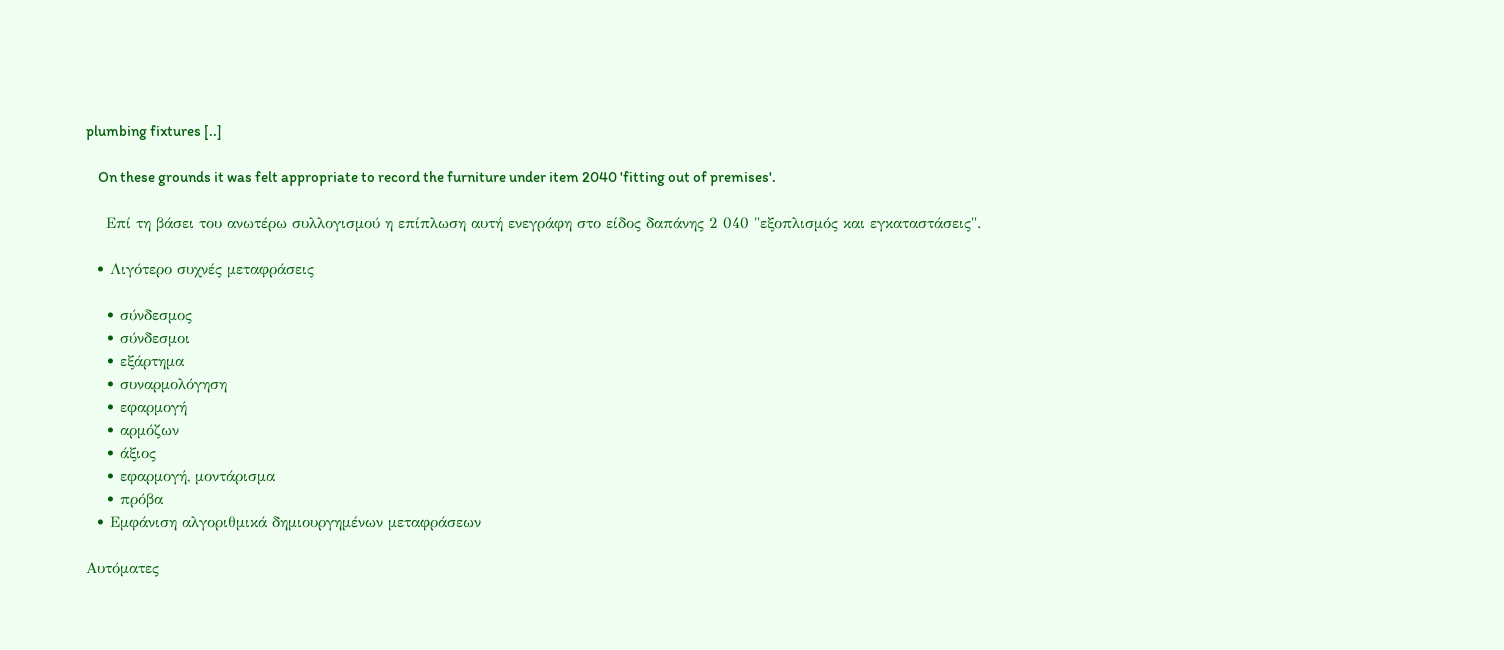plumbing fixtures [..]

    On these grounds it was felt appropriate to record the furniture under item 2040 'fitting out of premises'.

    Επί τη βάσει του ανωτέρω συλλογισμού η επίπλωση αυτή ενεγράφη στο είδος δαπάνης 2 040 "εξοπλισμός και εγκαταστάσεις".

  • Λιγότερο συχνές μεταφράσεις

    • σύνδεσμος
    • σύνδεσμοι
    • εξάρτημα
    • συναρμολόγηση
    • εφαρμογή
    • αρμόζων
    • άξιος
    • εφαρμογή, μοντάρισμα
    • πρόβα
  • Εμφάνιση αλγοριθμικά δημιουργημένων μεταφράσεων

Αυτόματες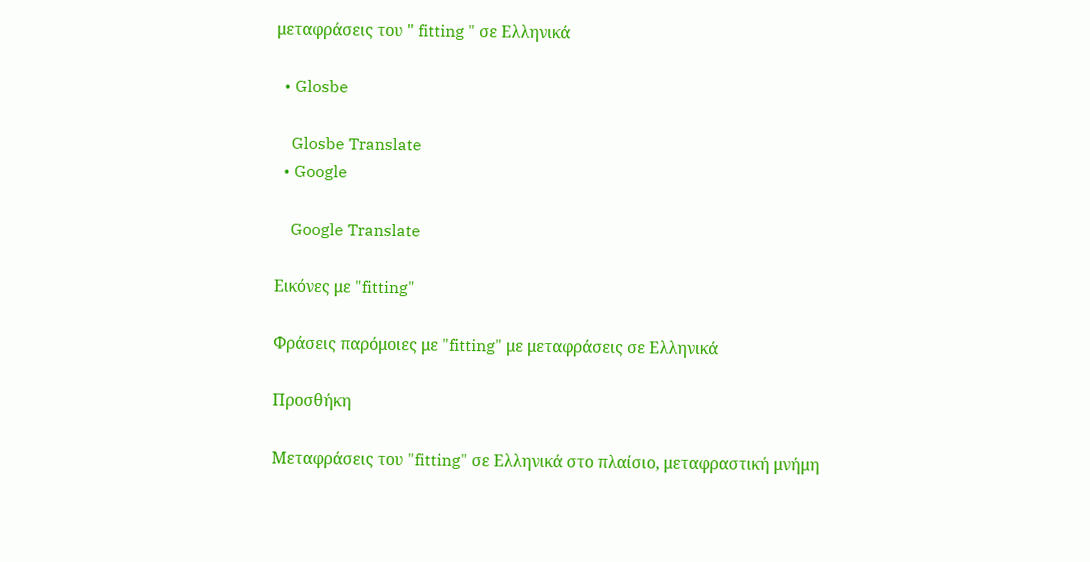μεταφράσεις του " fitting " σε Ελληνικά

  • Glosbe

    Glosbe Translate
  • Google

    Google Translate

Εικόνες με "fitting"

Φράσεις παρόμοιες με "fitting" με μεταφράσεις σε Ελληνικά

Προσθήκη

Μεταφράσεις του "fitting" σε Ελληνικά στο πλαίσιο, μεταφραστική μνήμη